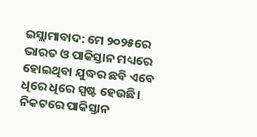ଇସ୍ଲାମାବାଦ: ମେ ୨୦୨୫ରେ ଭାରତ ଓ ପାକିସ୍ତାନ ମଧ୍ୟରେ ହୋଇଥିବା ଯୁଦ୍ଧର ଛବି ଏବେ ଧିରେ ଧିରେ ସ୍ପଷ୍ଟ ହେଉଛି। ନିକଟରେ ପାକିସ୍ତାନ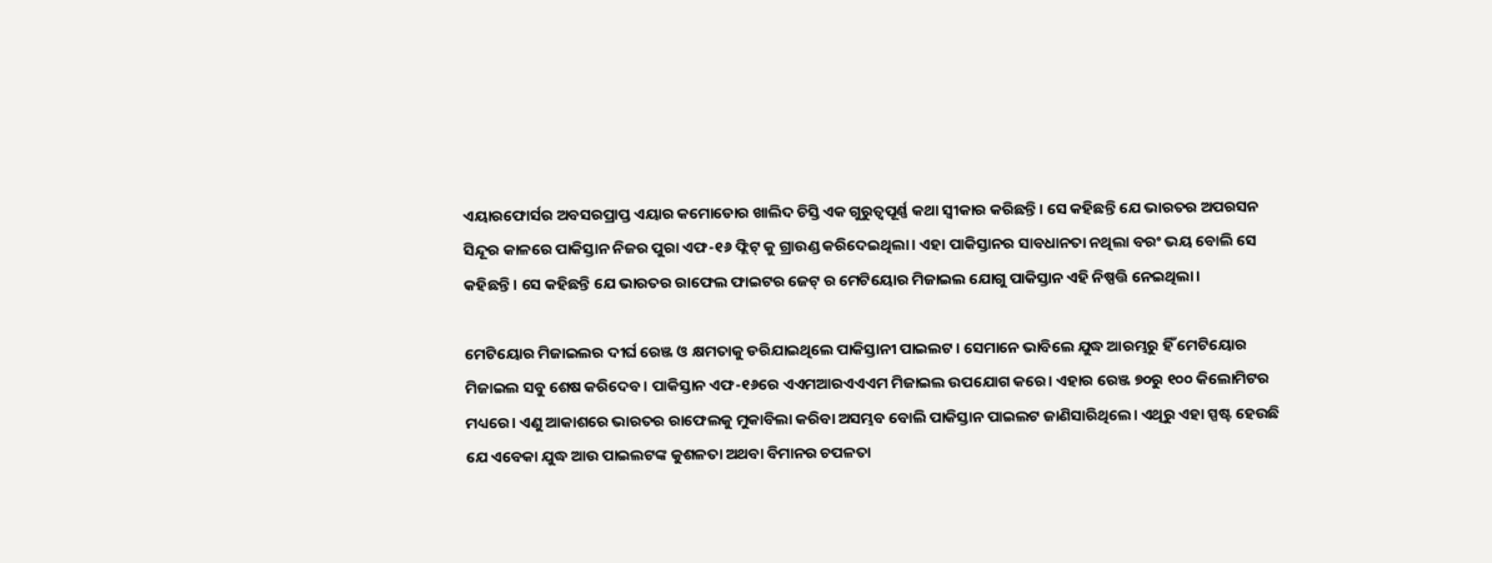ଏୟାରଫୋର୍ସର ଅବସରପ୍ରାପ୍ତ ଏୟାର କମୋଡୋର ଖାଲିଦ ଚିସ୍ତି ଏକ ଗୁରୁତ୍ୱପୂର୍ଣ୍ଣ କଥା ସ୍ୱୀକାର କରିଛନ୍ତି। ସେ କହିଛନ୍ତି ଯେ ଭାରତର ଅପରସନ ସିନ୍ଦୂର କାଳରେ ପାକିସ୍ତାନ ନିଜର ପୁରା ଏଫ-୧୬ ଫ୍ଲିଟ୍ କୁ ଗ୍ରାଉଣ୍ଡ କରିଦେଇଥିଲା। ଏହା ପାକିସ୍ତାନର ସାବଧାନତା ନଥିଲା ବରଂ ଭୟ ବୋଲି ସେ କହିଛନ୍ତି। ସେ କହିଛନ୍ତି ଯେ ଭାରତର ରାଫେଲ ଫାଇଟର ଜେଟ୍ ର ମେଟିୟୋର ମିଜାଇଲ ଯୋଗୁ ପାକିସ୍ତାନ ଏହି ନିଷ୍ପତ୍ତି ନେଇଥିଲା।

ମେଟିୟୋର ମିଜାଇଲର ଦୀର୍ଘ ରେଞ୍ଜ ଓ କ୍ଷମତାକୁ ଡରିଯାଇଥିଲେ ପାକିସ୍ତାନୀ ପାଇଲଟ। ସେମାନେ ଭାବିଲେ ଯୁଦ୍ଧ ଆରମ୍ଭରୁ ହିଁ ମେଟିୟୋର ମିଜାଇଲ ସବୁ ଶେଷ କରିଦେବ। ପାକିସ୍ତାନ ଏଫ-୧୬ରେ ଏଏମଆରଏଏଏମ ମିଜାଇଲ ଉପଯୋଗ କରେ। ଏହାର ରେଞ୍ଜ ୭୦ରୁ ୧୦୦ କିଲୋମିଟର ମଧ୍ୟରେ। ଏଣୁ ଆକାଶରେ ଭାରତର ରାଫେଲକୁ ମୁକାବିଲା କରିବା ଅସମ୍ଭବ ବୋଲି ପାକିସ୍ତାନ ପାଇଲଟ ଜାଣିସାରିଥିଲେ। ଏଥିରୁ ଏହା ସ୍ପଷ୍ଟ ହେଉଛି ଯେ ଏବେକା ଯୁଦ୍ଧ ଆଉ ପାଇଲଟଙ୍କ କୁଶଳତା ଅଥବା ବିମାନର ଚପଳତା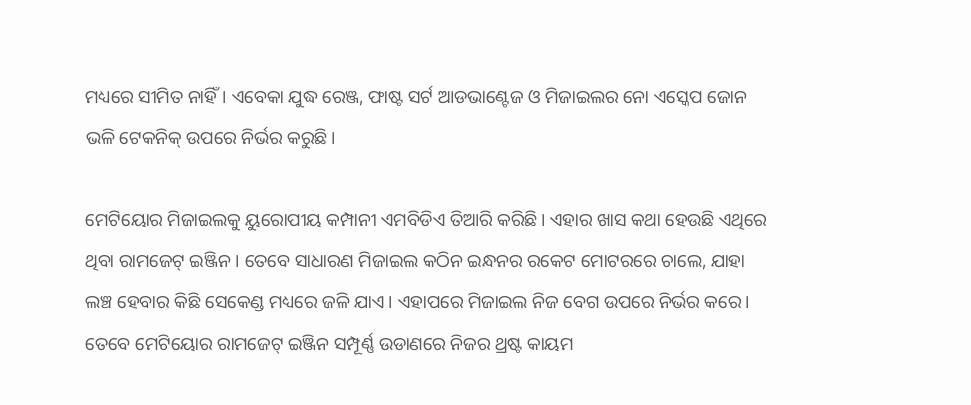ମଧ୍ୟରେ ସୀମିତ ନାହିଁ। ଏବେକା ଯୁଦ୍ଧ ରେଞ୍ଜ, ଫାଷ୍ଟ ସର୍ଟ ଆଡଭାଣ୍ଟେଜ ଓ ମିଜାଇଲର ନୋ ଏସ୍କେପ ଜୋନ ଭଳି ଟେକନିକ୍ ଉପରେ ନିର୍ଭର କରୁଛି।

ମେଟିୟୋର ମିଜାଇଲକୁ ୟୁରୋପୀୟ କମ୍ପାନୀ ଏମବିଡିଏ ତିଆରି କରିଛି। ଏହାର ଖାସ କଥା ହେଉଛି ଏଥିରେ ଥିବା ରାମଜେଟ୍ ଇଞ୍ଜିନ। ତେବେ ସାଧାରଣ ମିଜାଇଲ କଠିନ ଇନ୍ଧନର ରକେଟ ମୋଟରରେ ଚାଲେ, ଯାହା ଲଞ୍ଚ ହେବାର କିଛି ସେକେଣ୍ଡ ମଧ୍ୟରେ ଜଳି ଯାଏ। ଏହାପରେ ମିଜାଇଲ ନିଜ ବେଗ ଉପରେ ନିର୍ଭର କରେ। ତେବେ ମେଟିୟୋର ରାମଜେଟ୍ ଇଞ୍ଜିନ ସମ୍ପୂର୍ଣ୍ଣ ଉଡାଣରେ ନିଜର ଥ୍ରଷ୍ଟ କାୟମ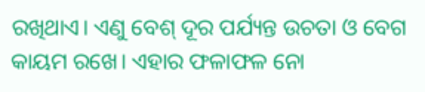ରଖିଥାଏ। ଏଣୁ ବେଶ୍ ଦୂର ପର୍ଯ୍ୟନ୍ତ ଉଚତା ଓ ବେଗ କାୟମ ରଖେ। ଏହାର ଫଳାଫଳ ନୋ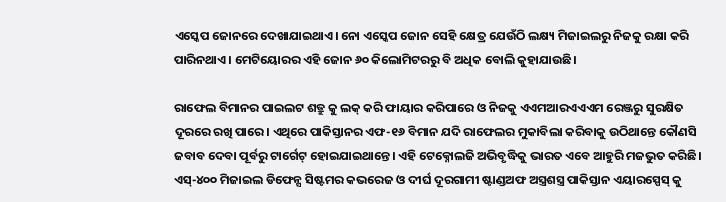ଏସ୍କେପ ଜୋନରେ ଦେଖାଯାଇଥାଏ। ନୋ ଏସ୍କେପ ଜୋନ ସେହି କ୍ଷେତ୍ର ଯେଉଁଠି ଲକ୍ଷ୍ୟ ମିଜାଇଲରୁ ନିଜକୁ ରକ୍ଷା କରି ପାରିନଥାଏ। ମେଟିୟୋରର ଏହି ଜୋନ ୬୦ କିଲୋମିଟରରୁ ବି ଅଧିକ ବୋଲି କୁହାଯାଉଛି।

ରାଫେଲ ବିମାନର ପାଇଲଟ ଶତ୍ରୁ କୁ ଲକ୍ କରି ଫାୟାର କରିପାରେ ଓ ନିଜକୁ ଏଏମଆରଏଏଏମ ରେଞ୍ଜରୁ ସୁରକ୍ଷିତ ଦୂରରେ ରଖି ପାରେ। ଏଥିରେ ପାକିସ୍ତାନର ଏଫ-୧୬ ବିମାନ ଯଦି ରାଫେଲର ମୁକାବିଲା କରିବାକୁ ଉଠିଥାନ୍ତେ କୌଣସି ଜବାବ ଦେବା ପୂର୍ବରୁ ଟାର୍ଗେଟ୍ ହୋଇଯାଇଥାନ୍ତେ। ଏହି ଟେକ୍ନୋଲଜି ଅଭିବୃଦ୍ଧିକୁ ଭାରତ ଏବେ ଆହୁରି ମଜଭୁତ କରିଛି। ଏସ୍-୪୦୦ ମିଜାଇଲ ଡିଫେନ୍ସ ସିଷ୍ଟମର କଭରେଜ ଓ ଦୀର୍ଘ ଦୂରଗାମୀ ଷ୍ଟାଣ୍ଡଅଫ ଅସ୍ତ୍ରଶସ୍ତ୍ର ପାକିସ୍ତାନ ଏୟାରସ୍ପେସ୍ କୁ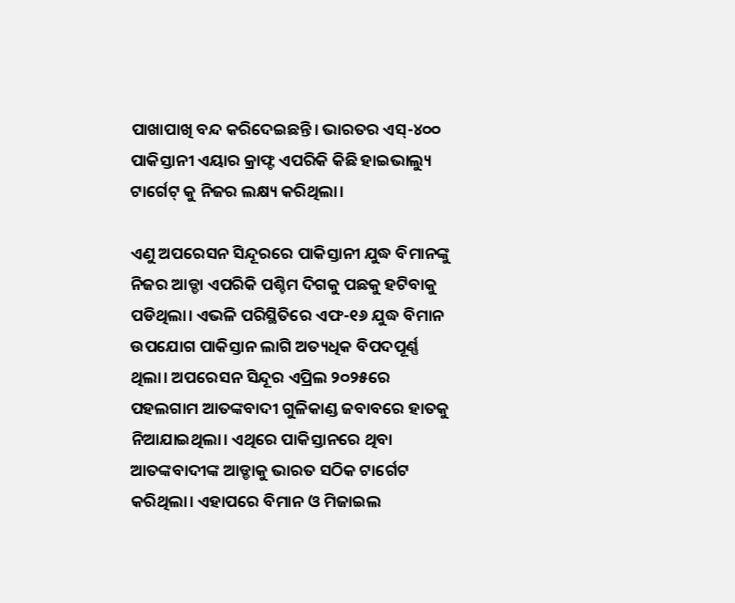ପାଖାପାଖି ବନ୍ଦ କରିଦେଇଛନ୍ତି। ଭାରତର ଏସ୍-୪୦୦ ପାକିସ୍ତାନୀ ଏୟାର କ୍ରାଫ୍ଟ ଏପରିକି କିଛି ହାଇଭାଲ୍ୟୁ ଟାର୍ଗେଟ୍ କୁ ନିଜର ଲକ୍ଷ୍ୟ କରିଥିଲା।

ଏଣୁ ଅପରେସନ ସିନ୍ଦୂରରେ ପାକିସ୍ତାନୀ ଯୁଦ୍ଧ ବିମାନଙ୍କୁ ନିଜର ଆଡ୍ଡା ଏପରିକି ପଶ୍ଚିମ ଦିଗକୁ ପଛକୁ ହଟିବାକୁ ପଡିଥିଲା। ଏଭଳି ପରିସ୍ଥିତିରେ ଏଫ-୧୬ ଯୁଦ୍ଧ ବିମାନ ଉପଯୋଗ ପାକିସ୍ତାନ ଲାଗି ଅତ୍ୟଧିକ ବିପଦପୂର୍ଣ୍ଣ ଥିଲା। ଅପରେସନ ସିନ୍ଦୂର ଏପ୍ରିଲ ୨୦୨୫ରେ ପହଲଗାମ ଆତଙ୍କବାଦୀ ଗୁଳିକାଣ୍ଡ ଜବାବରେ ହାତକୁ ନିଆଯାଇଥିଲା। ଏଥିରେ ପାକିସ୍ତାନରେ ଥିବା ଆତଙ୍କବାଦୀଙ୍କ ଆଡ୍ଡାକୁ ଭାରତ ସଠିକ ଟାର୍ଗେଟ କରିଥିଲା। ଏହାପରେ ବିମାନ ଓ ମିଜାଇଲ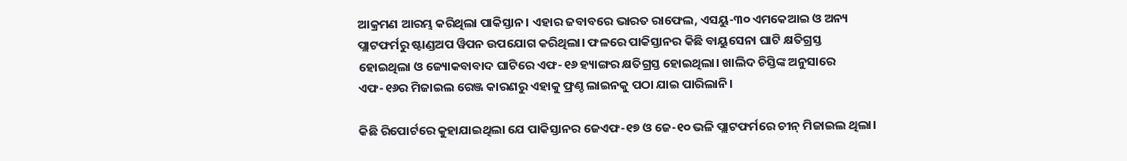ଆକ୍ରମଣ ଆରମ୍ଭ କରିଥିଲା ପାକିସ୍ତାନ। ଏହାର ଜବାବରେ ଭାରତ ରାଫେଲ, ଏସୟୁ-୩୦ ଏମକେଆଇ ଓ ଅନ୍ୟ ପ୍ଲାଟଫର୍ମରୁ ଷ୍ଟାଣ୍ଡଅପ ୱିପନ ଉପଯୋଗ କରିଥିଲା। ଫଳରେ ପାକିସ୍ତାନର କିଛି ବାୟୁସେନା ଘାଟି କ୍ଷତିଗ୍ରସ୍ତ ହୋଇଥିଲା ଓ ଜ୍ୟୋକବାବାଦ ଘାଟିରେ ଏଫ-୧୬ ହ୍ୟାଙ୍ଗର କ୍ଷତିଗ୍ରସ୍ତ ହୋଇଥିଲା। ଖାଲିଦ ଚିସ୍ତିଙ୍କ ଅନୁସାରେ ଏଫ-୧୬ର ମିଜାଇଲ ରେଞ୍ଜ କାରଣରୁ ଏହାକୁ ଫ୍ରଣ୍ଚ ଲାଇନକୁ ପଠା ଯାଇ ପାରିଲାନି।

କିଛି ରିପୋର୍ଟରେ କୁହାଯାଇଥିଲା ଯେ ପାକିସ୍ତାନର ଜେଏଫ-୧୭ ଓ ଜେ-୧୦ ଭଳି ପ୍ଲାଟଫର୍ମରେ ଚୀନ୍ ମିଜାଇଲ ଥିଲା।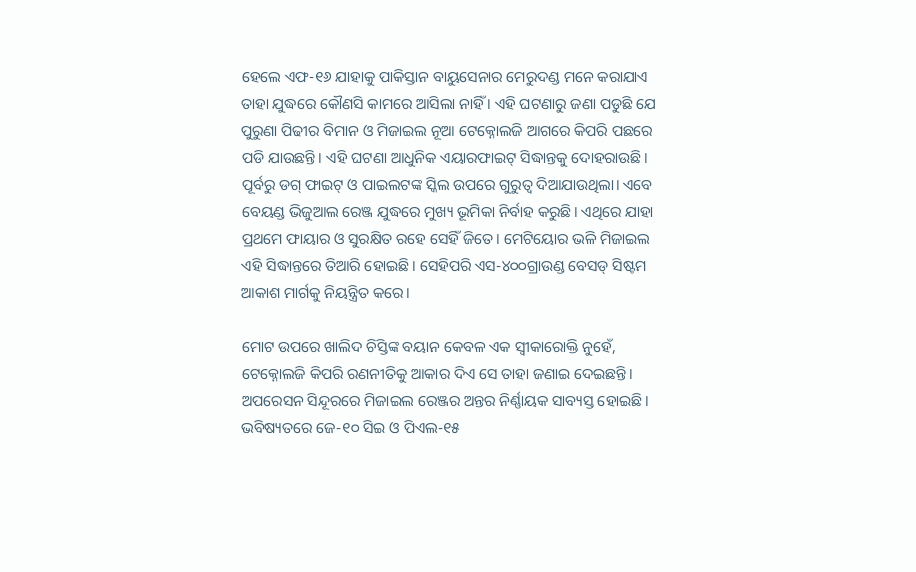ହେଲେ ଏଫ-୧୬ ଯାହାକୁ ପାକିସ୍ତାନ ବାୟୁସେନାର ମେରୁଦଣ୍ଡ ମନେ କରାଯାଏ ତାହା ଯୁଦ୍ଧରେ କୌଣସି କାମରେ ଆସିଲା ନାହିଁ । ଏହି ଘଟଣାରୁ ଜଣା ପଡୁଛି ଯେ ପୁରୁଣା ପିଢୀର ବିମାନ ଓ ମିଜାଇଲ ନୂଆ ଟେକ୍ନୋଲଜି ଆଗରେ କିପରି ପଛରେ ପଡି ଯାଉଛନ୍ତି। ଏହି ଘଟଣା ଆଧୁନିକ ଏୟାରଫାଇଟ୍ ସିଦ୍ଧାନ୍ତକୁ ଦୋହରାଉଛି। ପୂର୍ବରୁ ଡଗ୍ ଫାଇଟ୍ ଓ ପାଇଲଟଙ୍କ ସ୍କିଲ ଉପରେ ଗୁରୁତ୍ୱ ଦିଆଯାଉଥିଲା। ଏବେ ବେୟଣ୍ଡ ଭିଜୁଆଲ ରେଞ୍ଜ ଯୁଦ୍ଧରେ ମୁଖ୍ୟ ଭୂମିକା ନିର୍ବାହ କରୁଛି। ଏଥିରେ ଯାହା ପ୍ରଥମେ ଫାୟାର ଓ ସୁରକ୍ଷିତ ରହେ ସେହିଁ ଜିତେ। ମେଟିୟୋର ଭଳି ମିଜାଇଲ ଏହି ସିଦ୍ଧାନ୍ତରେ ତିଆରି ହୋଇଛି। ସେହିପରି ଏସ-୪୦୦ଗ୍ରାଉଣ୍ଡ ବେସଡ୍ ସିଷ୍ଟମ ଆକାଶ ମାର୍ଗକୁ ନିୟନ୍ତ୍ରିତ କରେ।

ମୋଟ ଉପରେ ଖାଲିଦ ଚିସ୍ତିଙ୍କ ବୟାନ କେବଳ ଏକ ସ୍ୱୀକାରୋକ୍ତି ନୁହେଁ, ଟେକ୍ନୋଲଜି କିପରି ରଣନୀତିକୁ ଆକାର ଦିଏ ସେ ତାହା ଜଣାଇ ଦେଇଛନ୍ତି। ଅପରେସନ ସିନ୍ଦୂରରେ ମିଜାଇଲ ରେଞ୍ଜର ଅନ୍ତର ନିର୍ଣ୍ଣାୟକ ସାବ୍ୟସ୍ତ ହୋଇଛି। ଭବିଷ୍ୟତରେ ଜେ-୧୦ ସିଇ ଓ ପିଏଲ-୧୫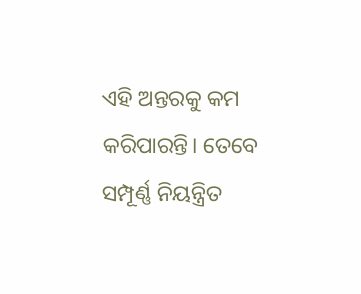ଏହି ଅନ୍ତରକୁ କମ କରିପାରନ୍ତି। ତେବେ ସମ୍ପୂର୍ଣ୍ଣ ନିୟନ୍ତ୍ରିତ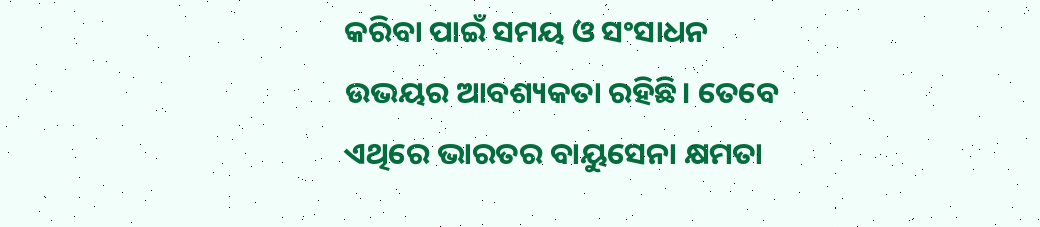କରିବା ପାଇଁ ସମୟ ଓ ସଂସାଧନ ଉଭୟର ଆବଶ୍ୟକତା ରହିଛି। ତେବେ ଏଥିରେ ଭାରତର ବାୟୁସେନା କ୍ଷମତା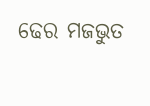ଢେର ମଜଭୁତ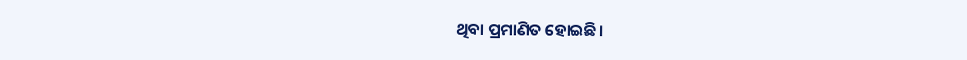ଥିବା ପ୍ରମାଣିତ ହୋଇଛି।